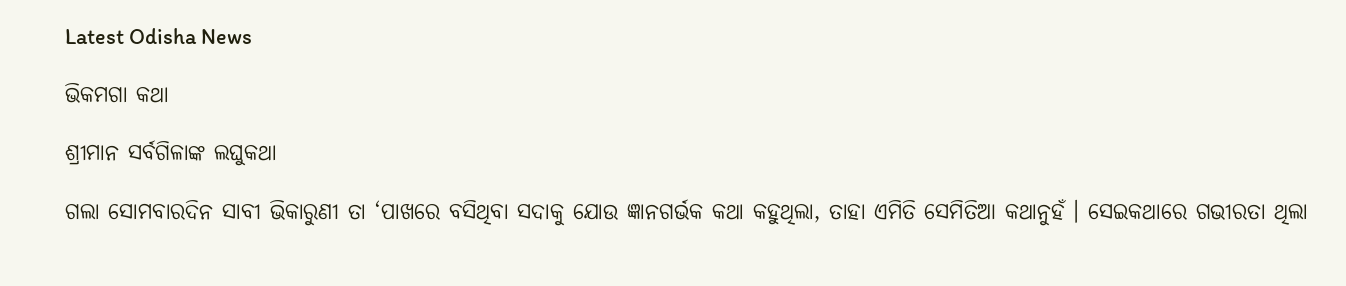Latest Odisha News

ଭିକମଗା କଥା

ଶ୍ରୀମାନ ସର୍ବଗିଳାଙ୍କ ଲଘୁକଥା

ଗଲା ସୋମବାରଦିନ ସାବୀ ଭିକାରୁଣୀ ତା ‘ପାଖରେ ବସିଥିବା ସଦାକୁ ଯୋଉ ଜ୍ଞାନଗର୍ଭକ କଥା କହୁଥିଲା, ତାହା ଏମିତି ସେମିତିଆ କଥାନୁହଁ । ସେଇକଥାରେ ଗଭୀରତା ଥିଲା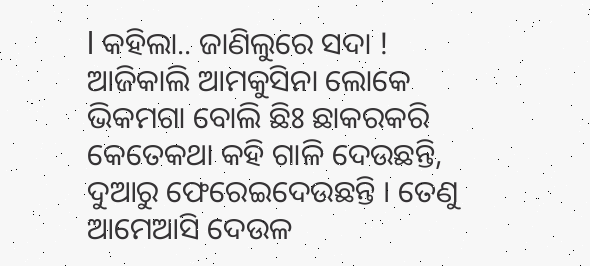l କହିଲା.. ଜାଣିଲୁରେ ସଦା ! ଆଜିକାଲି ଆମକୁସିନା ଲୋକେ ଭିକମଗା ବୋଲି ଛିଃ ଛାକରକରି କେତେକଥା କହି ଗାଳି ଦେଉଛନ୍ତି, ଦୁଆରୁ ଫେରେଇଦେଉଛନ୍ତି । ତେଣୁ ଆମେଆସି ଦେଉଳ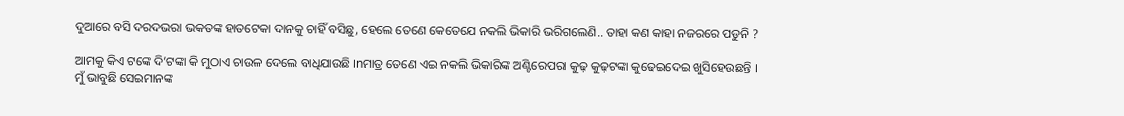ଦୁଆରେ ବସି ଦରଦଭରା ଭକତଙ୍କ ହାତଟେକା ଦାନକୁ ଚାହିଁ ବସିଛୁ, ହେଲେ ତେଣେ କେତେଯେ ନକଲି ଭିକାରି ଭରିଗଲେଣି.. ତାହା କଣ କାହା ନଜରରେ ପଡୁନି ?

ଆମକୁ କିଏ ଟଙ୍କେ ଦି’ଟଙ୍କା କି ମୁଠାଏ ଚାଉଳ ଦେଲେ ବାଧିଯାଉଛି ।nମାତ୍ର ତେଣେ ଏଇ ନକଲି ଭିକାରିଙ୍କ ଅଣ୍ଟିରେପରା କୁଢ଼ କୁଢ଼ଟଙ୍କା କୁଢେଇଦେଇ ଖୁସିହେଉଛନ୍ତି । ମୁଁ ଭାବୁଛି ସେଇମାନଙ୍କ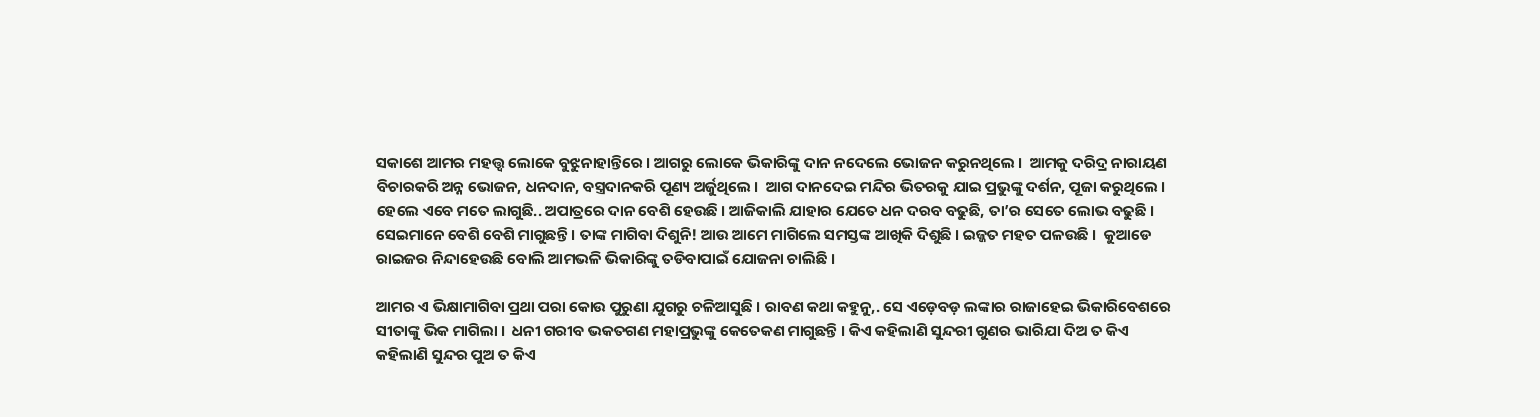ସକାଶେ ଆମର ମହତ୍ତ୍ୱ ଲୋକେ ବୁଝୁନାହାନ୍ତିରେ । ଆଗରୁ ଲୋକେ ଭିକାରିଙ୍କୁ ଦାନ ନଦେଲେ ଭୋଜନ କରୁନଥିଲେ ।  ଆମକୁ ଦରିଦ୍ର ନାରାୟଣ ବିଚାରକରି ଅନ୍ନ ଭୋଜନ, ଧନଦାନ, ବସ୍ତ୍ରଦାନକରି ପୂଣ୍ୟ ଅର୍ଜୁଥିଲେ ।  ଆଗ ଦାନଦେଇ ମନ୍ଦିର ଭିତରକୁ ଯାଇ ପ୍ରଭୁଙ୍କୁ ଦର୍ଶନ, ପୂଜା କରୁଥିଲେ । ହେଲେ ଏବେ ମତେ ଲାଗୁଛି.. ଅପାତ୍ରରେ ଦାନ ବେଶି ହେଉଛି । ଆଜିକାଲି ଯାହାର ଯେତେ ଧନ ଦରବ ବଢୁଛି, ତା’ର ସେତେ ଲୋଭ ବଢୁଛି । ସେଇମାନେ ବେଶି ବେଶି ମାଗୁଛନ୍ତି । ତାଙ୍କ ମାଗିବା ଦିଶୁନି! ଆଉ ଆମେ ମାଗିଲେ ସମସ୍ତଙ୍କ ଆଖିକି ଦିଶୁଛି । ଇଜ୍ଜତ ମହତ ପଳଉଛି ।  କୁଆଡେ ରାଇଜର ନିନ୍ଦାହେଉଛି ବୋଲି ଆମଭଳି ଭିକାରିଙ୍କୁ ତଡିବାପାଇଁ ଯୋଜନା ଚାଲିଛି ।

ଆମର ଏ ଭିକ୍ଷାମାଗିବା ପ୍ରଥା ପରା କୋଉ ପୁରୁଣା ଯୁଗରୁ ଚଳିଆସୁଛି । ରାବଣ କଥା କହୁନୁ,. ସେ ଏଡ଼େବଡ଼ ଲଙ୍କାର ରାଜାହେଇ ଭିକାରିବେଶରେ ସୀତାଙ୍କୁ ଭିକ ମାଗିଲା ।  ଧନୀ ଗରୀବ ଭକତଗଣ ମହାପ୍ରଭୁଙ୍କୁ କେତେକଣ ମାଗୁଛନ୍ତି । କିଏ କହିଲାଣି ସୁନ୍ଦରୀ ଗୁଣର ଭାରିଯା ଦିଅ ତ କିଏ କହିଲାଣି ସୁନ୍ଦର ପୁଅ ତ କିଏ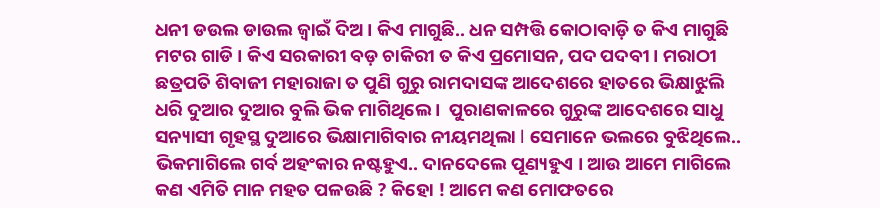ଧନୀ ଡଉଲ ଡାଉଲ ଜ୍ୱାଇଁ ଦିଅ । କିଏ ମାଗୁଛି.. ଧନ ସମ୍ପତ୍ତି କୋଠାବାଡ଼ି ତ କିଏ ମାଗୁଛି ମଟର ଗାଡି । କିଏ ସରକାରୀ ବଡ଼ ଚାକିରୀ ତ କିଏ ପ୍ରମୋସନ, ପଦ ପଦବୀ । ମରାଠୀ ଛତ୍ରପତି ଶିବାଜୀ ମହାରାଜା ତ ପୁଣି ଗୁରୁ ରାମଦାସଙ୍କ ଆଦେଶରେ ହାତରେ ଭିକ୍ଷାଝୁଲି ଧରି ଦୁଆର ଦୁଆର ବୁଲି ଭିକ ମାଗିଥିଲେ ।  ପୁରାଣକାଳରେ ଗୁରୁଙ୍କ ଆଦେଶରେ ସାଧୁ ସନ୍ୟାସୀ ଗୃହସ୍ଥ ଦୁଆରେ ଭିକ୍ଷାମାଗିବାର ନୀୟମଥିଲା l ସେମାନେ ଭଲରେ ବୁଝିଥିଲେ.. ଭିକମାଗିଲେ ଗର୍ବ ଅହଂକାର ନଷ୍ଟହୁଏ.. ଦାନଦେଲେ ପୂଣ୍ୟହୁଏ । ଆଉ ଆମେ ମାଗିଲେ କଣ ଏମିତି ମାନ ମହତ ପଳଉଛି ? କିହୋ ! ଆମେ କଣ ମୋଫତରେ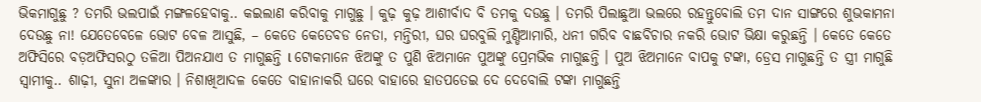ଭିକମାଗୁଛୁ ? ତମରି ଭଲପାଇଁ ମଙ୍ଗଳହେବାକୁ.. କଇଲାଣ କରିବାକୁ ମାଗୁଛୁ । କୁଢ଼ କୁଢ଼ ଆଶୀର୍ବାଦ ବି ତମକୁ ଦଉଛୁ । ତମରି ପିଲାଛୁଆ ଭଲରେ ରହନ୍ତୁବୋଲି ତମ ଦାନ ସାଙ୍ଗରେ ଶୁଭକାମନା ଦେଉଛୁ ନା! ଯେତେବେଳେ ଭୋଟ ବେଳ ଆସୁଛି, – କେତେ କେତେବଡ ନେତା, ମନ୍ତିରୀ, ଘର ଘରବୁଲି ମୁଣ୍ଡିଆମାରି, ଧନୀ ଗରିବ ବାଛବିଚାର ନକରି ଭୋଟ ଭିକ୍ଷା କରୁଛନ୍ତି । କେତେ କେତେ ଅଫିସିରେ ବଡ଼ଅଫିସରଠୁ ତଳିଆ ପିଅନଯାଏ ତ ମାଗୁଛନ୍ତି l ଟୋକମାନେ ଝିଅଙ୍କୁ ତ ପୁଣି ଝିଅମାନେ ପୁଅଙ୍କୁ ପ୍ରେମଭିକ ମାଗୁଛନ୍ତି । ପୁଅ ଝିଅମାନେ ବାପକୁ ଟଙ୍କା, ଡ୍ରେସ ମାଗୁଛନ୍ତି ତ ସ୍ତ୍ରୀ ମାଗୁଛି ସ୍ୱାମୀକୁ.. ଶାଢ଼ୀ, ସୁନା ଅଳଙ୍କାର । ନିଶାଖିଆଦଳ କେତେ ବାହାନାକରି ଘରେ ବାହାରେ ହାତପତେଇ ଦେ ଦେବୋଲି ଟଙ୍କା ମାଗୁଛନ୍ତି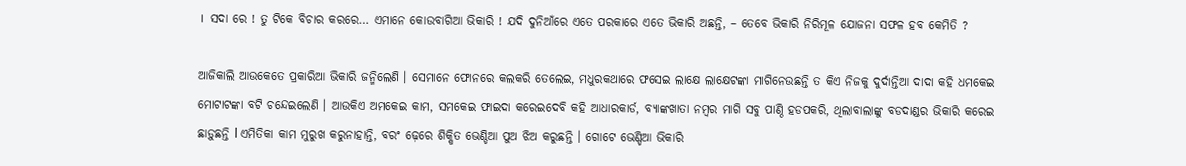।  ସଦା ରେ ! ତୁ ଟିକେ ବିଚାର କରରେ… ଏମାନେ କୋଉବାଗିଆ ଭିକାରି ! ଯଦି ଦୁନିଆଁରେ ଏତେ ପରକାରେ ଏତେ ଭିକାରି ଅଛନ୍ତି, – ତେବେ ଭିକାରି ନିରିମୂଳ ଯୋଜନା ସଫଳ ହବ କେମିତି ?

ଆଜିକାଲି ଆଉକେତେ ପ୍ରକାରିଆ ଭିକାରି ଜନ୍ମିଲେଣି । ସେମାନେ ଫୋନରେ କଲକରି ତେଲେଇ, ମଧୁରକଥାରେ ଫସେଇ ଲାକ୍ଷେ ଲାକ୍ଷେଟଙ୍କା ମାଗିନେଉଛନ୍ତି ତ କିଏ ନିଜକୁ ଦୁର୍ଦାନ୍ତିଆ ଦାଦା କହି ଧମକେଇ ମୋଟାଟଙ୍କା ବଟି ଚନ୍ଦେଇଲେଣି । ଆଉକିଏ ଅମକେଇ କାମ, ସମକେଇ ଫାଇଦା କରେଇଦେବି କହି ଆଧାରକାର୍ଡ, ବ୍ୟାଙ୍କଖାତା ନମ୍ବର ମାଗି ସବୁ ପାଣ୍ଠି ହଡପକରି, ଥିଲାବାଲାଙ୍କୁ ବଡଦାଣ୍ଡର ଭିକାରି କରେଇ ଛାଡ଼ୁଛନ୍ତି l ଏମିତିକା କାମ ମୁରୁଖ କରୁନାହାନ୍ତି, ବରଂ ଢ଼େରେ ଶିକ୍ଷିତ ଭେଣ୍ଡିଆ ପୁଅ ଝିଅ କରୁଛନ୍ତି । ଗୋଟେ ଭେଣ୍ଡିଆ ଭିକାରି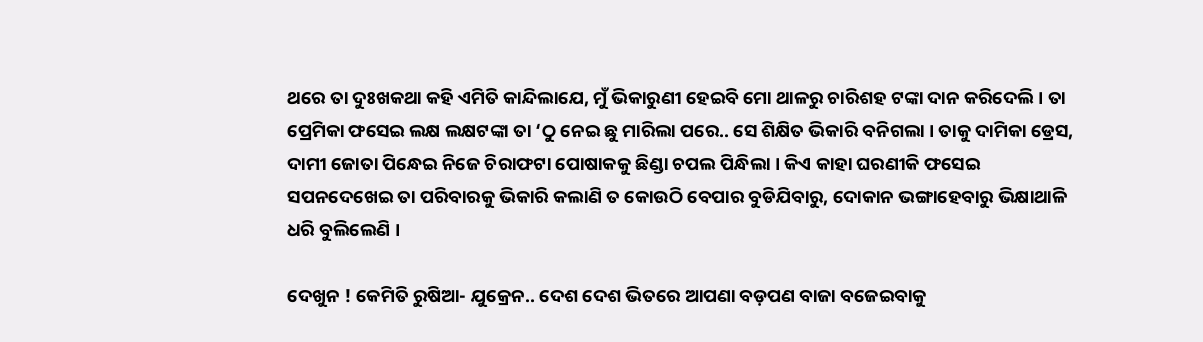ଥରେ ତା ଦୁଃଖକଥା କହି ଏମିତି କାନ୍ଦିଲାଯେ, ମୁଁ ଭିକାରୁଣୀ ହେଇବି ମୋ ଥାଳରୁ ଚାରିଶହ ଟଙ୍କା ଦାନ କରିଦେଲି । ତା ପ୍ରେମିକା ଫସେଇ ଲକ୍ଷ ଲକ୍ଷଟଙ୍କା ତା ‘ଠୁ ନେଇ ଛୁ ମାରିଲା ପରେ.. ସେ ଶିକ୍ଷିତ ଭିକାରି ବନିଗଲା । ତାକୁ ଦାମିକା ଡ୍ରେସ, ଦାମୀ ଜୋତା ପିନ୍ଧେଇ ନିଜେ ଚିରାଫଟା ପୋଷାକକୁ ଛିଣ୍ଡା ଚପଲ ପିନ୍ଧିଲା । କିଏ କାହା ଘରଣୀକି ଫସେଇ ସପନଦେଖେଇ ତା ପରିବାରକୁ ଭିକାରି କଲାଣି ତ କୋଉଠି ବେପାର ବୁଡିଯିବାରୁ, ଦୋକାନ ଭଙ୍ଗାହେବାରୁ ଭିକ୍ଷାଥାଳି ଧରି ବୁଲିଲେଣି ।

ଦେଖୁନ ! କେମିତି ରୁଷିଆ- ଯୁକ୍ରେନ.. ଦେଶ ଦେଶ ଭିତରେ ଆପଣା ବଡ଼ପଣ ବାଜା ବଜେଇବାକୁ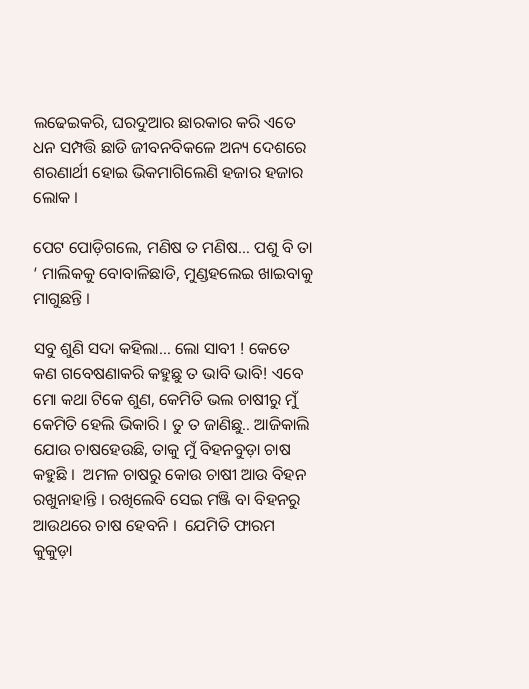ଲଢେଇକରି, ଘରଦୁଆର ଛାରକାର କରି ଏତେ ଧନ ସମ୍ପତ୍ତି ଛାଡି ଜୀବନବିକଳେ ଅନ୍ୟ ଦେଶରେ ଶରଣାର୍ଥୀ ହୋଇ ଭିକମାଗିଲେଣି ହଜାର ହଜାର ଲୋକ ।

ପେଟ ପୋଡ଼ିଗଲେ, ମଣିଷ ତ ମଣିଷ… ପଶୁ ବି ତା ‘ ମାଲିକକୁ ବୋବାଳିଛାଡି, ମୁଣ୍ଡହଲେଇ ଖାଇବାକୁ ମାଗୁଛନ୍ତି ।

ସବୁ ଶୁଣି ସଦା କହିଲା… ଲୋ ସାବୀ ! କେତେ କଣ ଗବେଷଣାକରି କହୁଛୁ ତ ଭାବି ଭାବି! ଏବେ ମୋ କଥା ଟିକେ ଶୁଣ, କେମିତି ଭଲ ଚାଷୀରୁ ମୁଁ କେମିତି ହେଲି ଭିକାରି । ତୁ ତ ଜାଣିଛୁ.. ଆଜିକାଲି ଯୋଉ ଚାଷହେଉଛି, ତାକୁ ମୁଁ ବିହନବୁଡ଼ା ଚାଷ କହୁଛି ।  ଅମଳ ଚାଷରୁ କୋଉ ଚାଷୀ ଆଉ ବିହନ ରଖୁନାହାନ୍ତି । ରଖିଲେବି ସେଇ ମଞ୍ଜି ବା ବିହନରୁ ଆଉଥରେ ଚାଷ ହେବନି ।  ଯେମିତି ଫାରମ କୁକୁଡ଼ା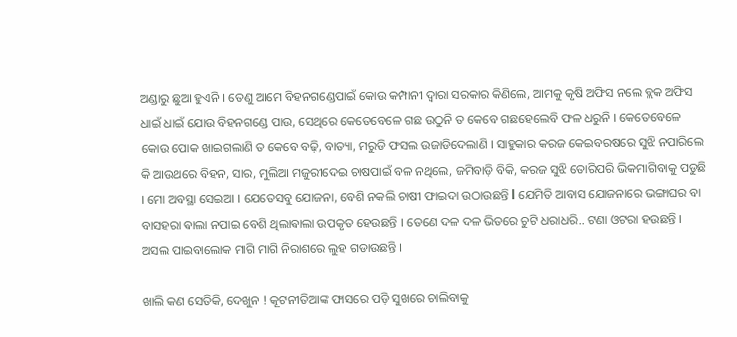ଅଣ୍ଡାରୁ ଛୁଆ ହୁଏନି । ତେଣୁ ଆମେ ବିହନଗଣ୍ଡେପାଇଁ କୋଉ କମ୍ପାନୀ ଦ୍ୱାରା ସରକାର କିଣିଲେ, ଆମକୁ କୃଷି ଅଫିସ ନଲେ ବ୍ଲକ ଅଫିସ ଧାଇଁ ଧାଇଁ ଯୋଉ ବିହନଗଣ୍ଡେ ପାଉ, ସେଥିରେ କେତେବେଳେ ଗଛ ଉଠୁନି ତ କେବେ ଗଛହେଲେବି ଫଳ ଧରୁନି । କେତେବେଳେ କୋଉ ପୋକ ଖାଇଗଲାଣି ତ କେବେ ବଢ଼ି, ବାତ୍ୟା, ମରୁଡି ଫସଲ ଉଜାଡିଦେଲାଣି । ସାହୁକାର କରଜ କେଇବରଷରେ ସୁଝି ନପାରିଲେ କି ଆଉଥରେ ବିହନ, ସାର, ମୁଲିଆ ମଜୁରୀଦେଇ ଚାଷପାଇଁ ବଳ ନଥିଲେ, ଜମିବାଡ଼ି ବିକି, କରଜ ସୁଝି ତୋରିପରି ଭିକମାଗିବାକୁ ପଡୁଛି । ମୋ ଅବସ୍ଥା ସେଇଆ । ଯେତେସବୁ ଯୋଜନା, ବେଶି ନକଲି ଚାଷୀ ଫାଇଦା ଉଠାଉଛନ୍ତି l ଯେମିତି ଆବାସ ଯୋଜନାରେ ଭଙ୍ଗାଘର ବା ବାସହରା ଵାଲା ନପାଇ ବେଶି ଥିଲାଵାଲା ଉପକୃତ ହେଉଛନ୍ତି । ତେଣେ ଦଳ ଦଳ ଭିତରେ ଚୁଟି ଧରାଧରି.. ଟଣା ଓଟରା ହଉଛନ୍ତି । ଅସଲ ପାଇବାଲୋକ ମାଗି ମାଗି ନିରାଶରେ ଲୁହ ଗଡାଉଛନ୍ତି ।

ଖାଲି କଣ ସେତିକି, ଦେଖୁନ ! କୂଟନୀତିଆଙ୍କ ଫାସରେ ପଡ଼ି ସୁଖରେ ଚାଲିବାକୁ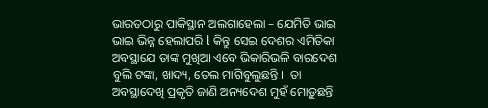ଭାରତଠାରୁ ପାକିସ୍ଥାନ ଅଲଗାହେଲା – ଯେମିତି ଭାଇ ଭାଇ ଭିନ୍ନ ହେଲାପରି l କିନ୍ତୁ ସେଇ ଦେଶର ଏମିତିକା ଅବସ୍ଥାଯେ ତାଙ୍କ ମୁଖିଆ ଏବେ ଭିକାରିଭଳି ବାରଦେଶ ବୁଲି ଟଙ୍କା, ଖାଦ୍ୟ, ତେଲ ମାଗିବୁଲୁଛନ୍ତି ।  ତା ଅବସ୍ଥାଦେଖି ପ୍ରକୃତି ଜାଣି ଅନ୍ୟଦେଶ ମୁହଁ ମୋଡ଼ୁଛନ୍ତି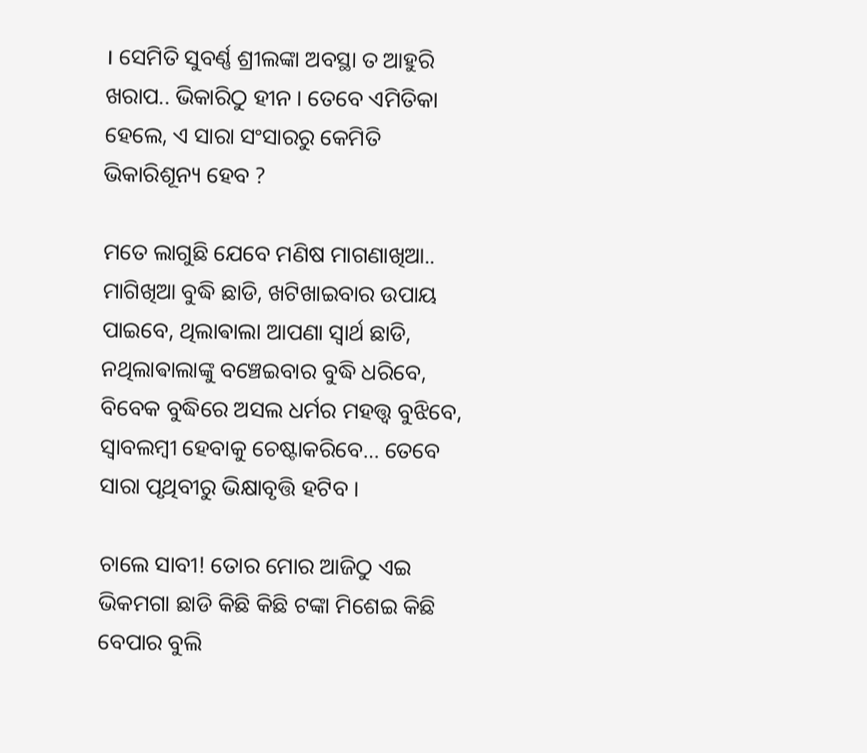। ସେମିତି ସୁବର୍ଣ୍ଣ ଶ୍ରୀଲଙ୍କା ଅବସ୍ଥା ତ ଆହୁରି ଖରାପ.. ଭିକାରିଠୁ ହୀନ । ତେବେ ଏମିତିକା ହେଲେ, ଏ ସାରା ସଂସାରରୁ କେମିତି ଭିକାରିଶୂନ୍ୟ ହେବ ?

ମତେ ଲାଗୁଛି ଯେବେ ମଣିଷ ମାଗଣାଖିଆ.. ମାଗିଖିଆ ବୁଦ୍ଧି ଛାଡି, ଖଟିଖାଇବାର ଉପାୟ ପାଇବେ, ଥିଲାଵାଲା ଆପଣା ସ୍ୱାର୍ଥ ଛାଡି, ନଥିଲାଵାଲାଙ୍କୁ ବଞ୍ଚେଇବାର ବୁଦ୍ଧି ଧରିବେ, ବିବେକ ବୁଦ୍ଧିରେ ଅସଲ ଧର୍ମର ମହତ୍ତ୍ୱ ବୁଝିବେ, ସ୍ୱାବଲମ୍ବୀ ହେବାକୁ ଚେଷ୍ଟାକରିବେ… ତେବେ ସାରା ପୃଥିବୀରୁ ଭିକ୍ଷାବୃତ୍ତି ହଟିବ ।

ଚାଲେ ସାବୀ! ତୋର ମୋର ଆଜିଠୁ ଏଇ ଭିକମଗା ଛାଡି କିଛି କିଛି ଟଙ୍କା ମିଶେଇ କିଛି ବେପାର ବୁଲି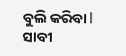ବୁଲି କରିବା l ସାବୀ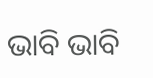ଭାବି ଭାବି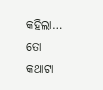କହିଲା… ତୋ କଥାଟା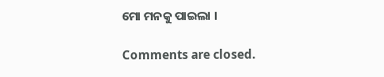ମୋ ମନକୁ ପାଇଲା ।

Comments are closed.